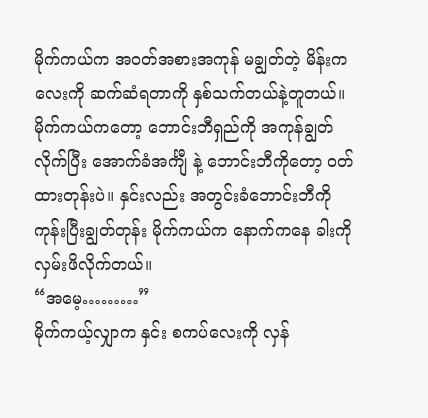မိုက်ကယ်က အဝတ်အစားအကုန် မချွတ်တဲ့ မိန်းကလေးကို ဆက်ဆံရတာကို နှစ်သက်တယ်နဲ့တူတယ်။ မိုက်ကယ်ကတော့ ဘောင်းဘီရှည်ကို အကုန်ချွတ်လိုက်ပြီး အောက်ခံအင်္ကျီ နဲ့ ဘောင်းဘီကိုတော့ ဝတ်ထားတုန်းပဲ။ နှင်းလည်း အတွင်းခံဘောင်းဘီကို ကုန်းပြီးချွတ်တုန်း မိုက်ကယ်က နောက်ကနေ ခါးကို လှမ်းဖိလိုက်တယ်။
“အမေ့………”
မိုက်ကယ့်လျှာက နှင်း စကပ်လေးကို လှန်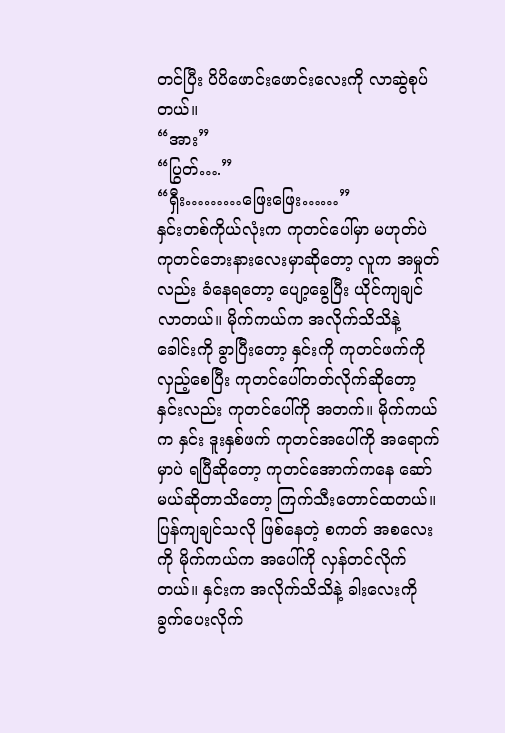တင်ပြီး ပိပိဖောင်းဖောင်းလေးကို လာဆွဲစုပ်တယ်။
“အား”
“ပြွတ်….”
“ရှီး………ဖြေးဖြေး……”
နှင်းတစ်ကိုယ်လုံးက ကုတင်ပေါ်မှာ မဟုတ်ပဲ ကုတင်ဘေးနားလေးမှာဆိုတော့ လူက အမှုတ်လည်း ခံနေရတော့ ပျော့ခွေပြီး ယိုင်ကျချင်လာတယ်။ မိုက်ကယ်က အလိုက်သိသိနဲ့ ခေါင်းကို ခွာပြီးတော့ နှင်းကို ကုတင်ဖက်ကို လှည့်စေပြီး ကုတင်ပေါ်တတ်လိုက်ဆိုတော့ နှင်းလည်း ကုတင်ပေါ်ကို အတက်။ မိုက်ကယ်က နှင်း ဒူးနှစ်ဖက် ကုတင်အပေါ်ကို အရောက်မှာပဲ ရပြီဆိုတော့ ကုတင်အောက်ကနေ ဆော်မယ်ဆိုတာသိတော့ ကြက်သီးတောင်ထတယ်။
ပြန်ကျချင်သလို ဖြစ်နေတဲ့ စကတ် အစလေးကို မိုက်ကယ်က အပေါ်ကို လှန်တင်လိုက်တယ်။ နှင်းက အလိုက်သိသိနဲ့ ခါးလေးကို ခွက်ပေးလိုက်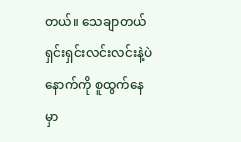တယ်။ သေချာတယ် ရှင်းရှင်းလင်းလင်းနဲ့ပဲ နောက်ကို စူထွက်နေမှာ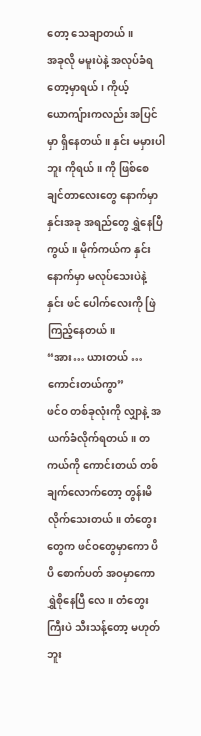တော့ သေချာတယ်။
အခုလို မမူးပဲနဲ့ အလုပ်ခံရတော့မှာရယ်၊ ကိုယ့် ယောကျ်ားကလည်း အပြင်မှာ ရှိနေတယ်။ နှင်း မမှားပါဘူး ကိုရယ်။ ကို ဖြစ်စေချင်တာလေးတွေ နောက်မှာ နှင်းအခု အရည်တွေ ရွှဲနေပြီကွယ်။ မိုက်ကယ်က နှင်းနောက်မှာ မလုပ်သေးပဲနဲ့ နှင်း ဖင် ပေါက်လေးကို ဖြဲကြည့်နေတယ်။
“အား… ယားတယ် … ကောင်းတယ်ကွာ”
ဖင်ဝ တစ်ခုလုံးကို လျှာနဲ့ အယက်ခံလိုက်ရတယ်။ တကယ်ကို ကောင်းတယ် တစ်ချက်လောက်တော့ တွန်းမိလိုက်သေးတယ်။ တံတွေးတွေက ဖင်ဝတွေမှာကော ပိပိ စောက်ပတ် အဝမှာကော ရွှဲစိုနေပြီ လေ။ တံတွေးကြီးပဲ သီးသန့်တော့ မဟုတ်ဘူး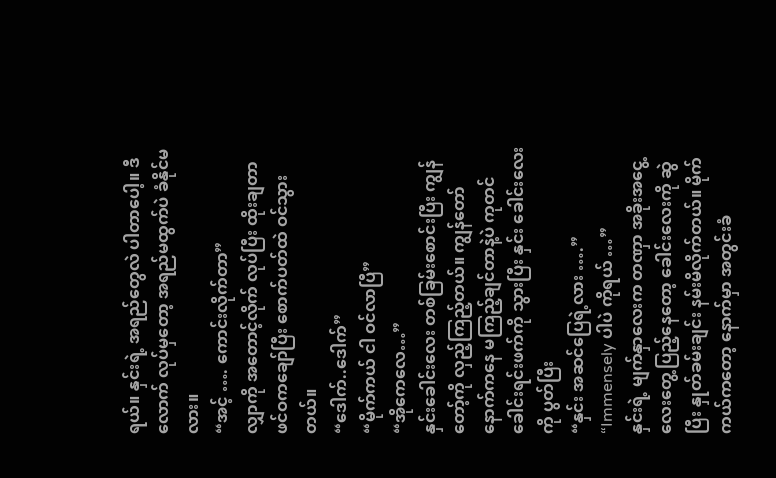ရယ်။ နှင်းရဲ့ အရည်တွေလဲ ပါတာပေါ့။ ဒီလောက် လုပ်မှတော့ အရည်မထွက်ပဲ ခံနိုင်မလား။
“အင့် …. ကောင်းလိုက်တာ”
လျှာကို အတောင့်လိုက် လုပ်ပြီး ထိုးချတာ ဖင်ဝကချော်ပြီး စောက်ပတ်ထဲ ဝင်သွားတယ်။
“ဒေါက်..ဒေါက်”
“မိုက်ကယ် ငါ ဝင်လာပြီ”
“အိုကေလေ…”
နှင်းခေါင်းလေး တစ်ခြမ်းစောင်းပြီး ကျွန်တော့်ကို လှည့်ကြည့်တယ်။ ကျွန်တော် နောက်ကနေ မကြည့်ချင်တာနဲ့ပဲ ကုတင်ခေါင်းရင်းဖက်ကို သွားပြီး နှင်း ခေါင်းလေးကို ပွတ်ပြီး
“နှင်း အဆင်ပြေရဲ့လား ….”
“Immensely ပါပဲ ကိုရယ် …”
နှင်းရဲ့ မျက်နှာလေးက တဏှာ အခိုးအငွေ့လေးတွေ့ပြည့်နေတော့ ခေါင်းလေးကို ဆွဲပြီး နှုတ်ခမ်းချင်း နမ်းမိလိုက်တယ်။ မိုက်ကယ်ကတော့ နောက်မှာ အတွင်းခံ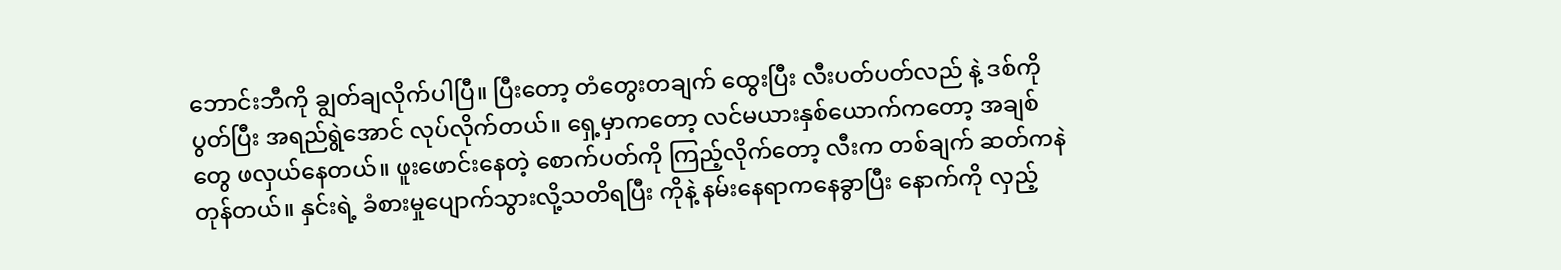ဘောင်းဘီကို ချွတ်ချလိုက်ပါပြီ။ ပြီးတော့ တံတွေးတချက် ထွေးပြီး လီးပတ်ပတ်လည် နဲ့ ဒစ်ကို ပွတ်ပြီး အရည်ရွဲအောင် လုပ်လိုက်တယ်။ ရှေ့မှာကတော့ လင်မယားနှစ်ယောက်ကတော့ အချစ်တွေ ဖလှယ်နေတယ်။ ဖူးဖောင်းနေတဲ့ စောက်ပတ်ကို ကြည့်လိုက်တော့ လီးက တစ်ချက် ဆတ်ကနဲ တုန်တယ်။ နှင်းရဲ့ ခံစားမှုပျောက်သွားလို့သတိရပြီး ကိုနဲ့ နမ်းနေရာကနေခွာပြီး နောက်ကို လှည့်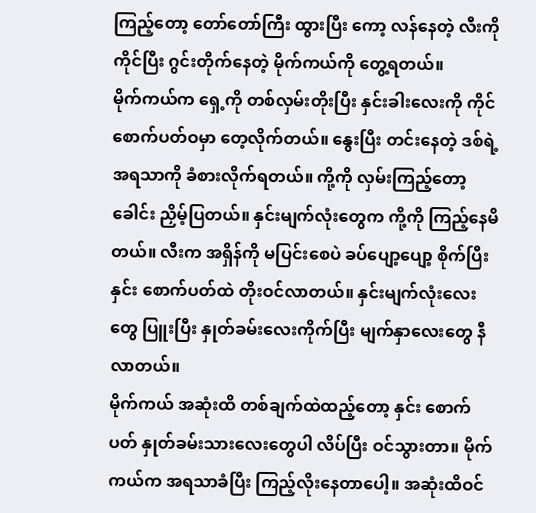ကြည့်တော့ တော်တော်ကြီး ထွားပြီး ကော့ လန်နေတဲ့ လီးကို ကိုင်ပြီး ဂွင်းတိုက်နေတဲ့ မိုက်ကယ်ကို တွေ့ရတယ်။
မိုက်ကယ်က ရှေ့ကို တစ်လှမ်းတိုးပြီး နှင်းခါးလေးကို ကိုင် စောက်ပတ်ဝမှာ တေ့လိုက်တယ်။ နွေးပြီး တင်းနေတဲ့ ဒစ်ရဲ့အရသာကို ခံစားလိုက်ရတယ်။ ကို့ကို လှမ်းကြည့်တော့ ခေါင်း ညှိမ့်ပြတယ်။ နှင်းမျက်လုံးတွေက ကို့ကို ကြည့်နေမိတယ်။ လီးက အရှိန်ကို မပြင်းစေပဲ ခပ်ပျော့ပျော့ စိုက်ပြီး နှင်း စောက်ပတ်ထဲ တိုးဝင်လာတယ်။ နှင်းမျက်လုံးလေးတွေ ပြူးပြီး နှုတ်ခမ်းလေးကိုက်ပြီး မျက်နှာလေးတွေ နီလာတယ်။
မိုက်ကယ် အဆုံးထိ တစ်ချက်ထဲထည့်တော့ နှင်း စောက်ပတ် နှုတ်ခမ်းသားလေးတွေပါ လိပ်ပြီး ဝင်သွားတာ။ မိုက်ကယ်က အရသာခံပြီး ကြည့်လိုးနေတာပေါ့။ အဆုံးထိဝင်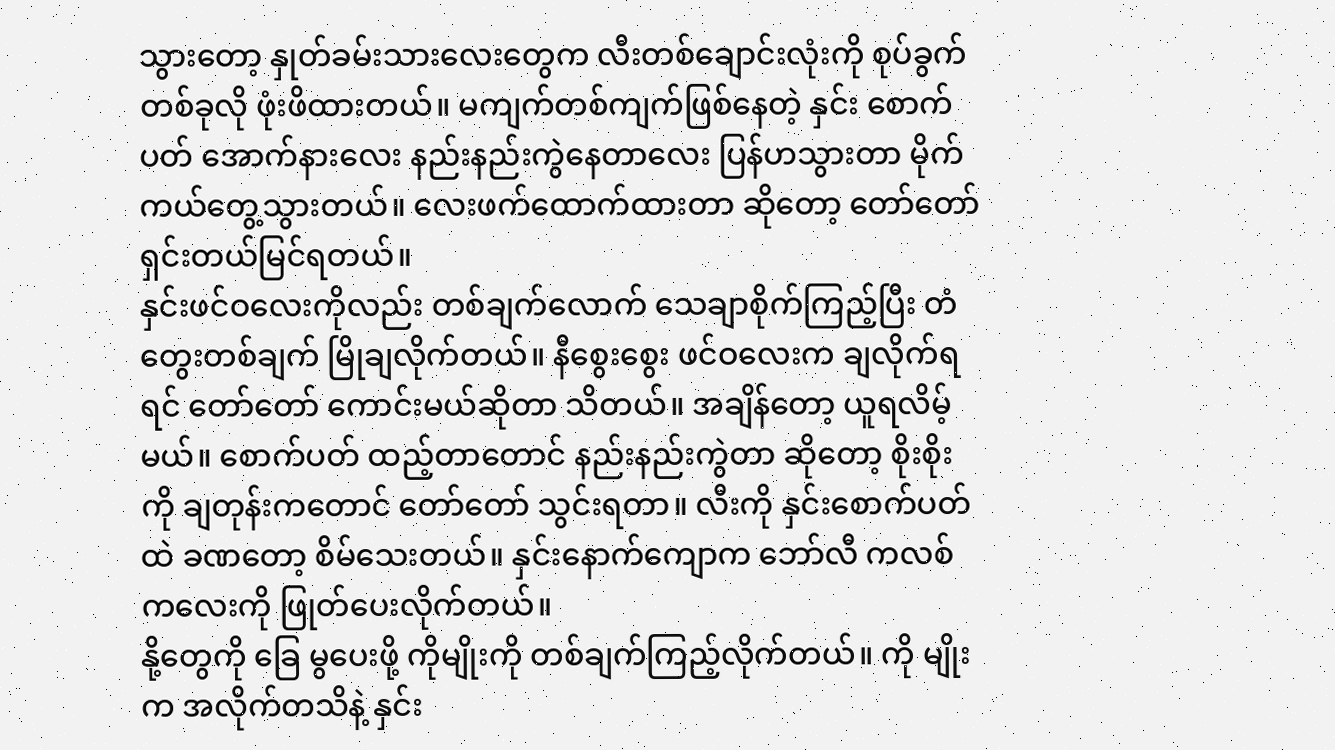သွားတော့ နှုတ်ခမ်းသားလေးတွေက လီးတစ်ချောင်းလုံးကို စုပ်ခွက်တစ်ခုလို ဖုံးဖိထားတယ်။ မကျက်တစ်ကျက်ဖြစ်နေတဲ့ နှင်း စောက်ပတ် အောက်နားလေး နည်းနည်းကွဲနေတာလေး ပြန်ဟသွားတာ မိုက်ကယ်တွေ့သွားတယ်။ လေးဖက်ထောက်ထားတာ ဆိုတော့ တော်တော် ရှင်းတယ်မြင်ရတယ်။
နှင်းဖင်ဝလေးကိုလည်း တစ်ချက်လောက် သေချာစိုက်ကြည့်ပြီး တံတွေးတစ်ချက် မြိုချလိုက်တယ်။ နီစွေးစွေး ဖင်ဝလေးက ချလိုက်ရရင် တော်တော် ကောင်းမယ်ဆိုတာ သိတယ်။ အချိန်တော့ ယူရလိမ့်မယ်။ စောက်ပတ် ထည့်တာတောင် နည်းနည်းကွဲတာ ဆိုတော့ စိုးစိုးကို ချတုန်းကတောင် တော်တော် သွင်းရတာ။ လီးကို နှင်းစောက်ပတ်ထဲ ခဏတော့ စိမ်သေးတယ်။ နှင်းနောက်ကျောက ဘော်လီ ကလစ်ကလေးကို ဖြုတ်ပေးလိုက်တယ်။
နို့တွေကို ခြေ မွပေးဖို့ ကိုမျိုးကို တစ်ချက်ကြည့်လိုက်တယ်။ ကို မျိုးက အလိုက်တသိနဲ့ နှင်း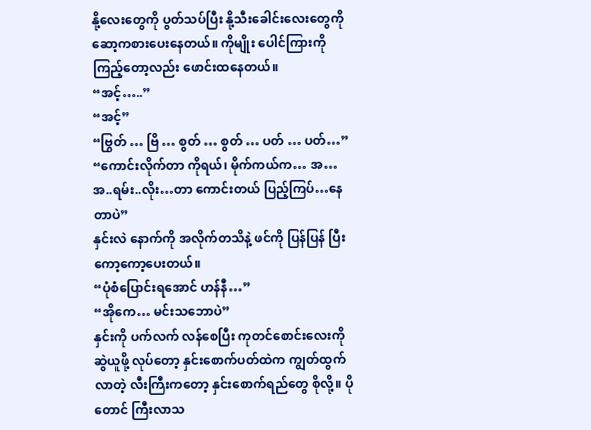နို့လေးတွေကို ပွတ်သပ်ပြီး နို့သီးခေါင်းလေးတွေကို ဆော့ကစားပေးနေတယ်။ ကိုမျိုး ပေါင်ကြားကို ကြည့်တော့လည်း ဖောင်းထနေတယ်။
“အင့်…..”
“အင့်”
“ဗြွတ် … ဗြိ … စွတ် … စွတ် … ပတ် … ပတ်…”
“ကောင်းလိုက်တာ ကိုရယ်၊ မိုက်ကယ်က… အ… အ..ရမ်း..လိုး…တာ ကောင်းတယ် ပြည့်ကြပ်…နေတာပဲ”
နှင်းလဲ နောက်ကို အလိုက်တသိနဲ့ ဖင်ကို ပြန်ပြန် ပြီး ကော့ကော့ပေးတယ်။
“ပုံစံပြောင်းရအောင် ဟန်နီ…”
“အိုကေ… မင်းသဘောပဲ”
နှင်းကို ပက်လက် လန်စေပြီး ကုတင်စောင်းလေးကို ဆွဲယူဖို့ လုပ်တော့ နှင်းစောက်ပတ်ထဲက ကျွတ်ထွက်လာတဲ့ လီးကြီးကတော့ နှင်းစောက်ရည်တွေ စိုလို့။ ပိုတောင် ကြီးလာသ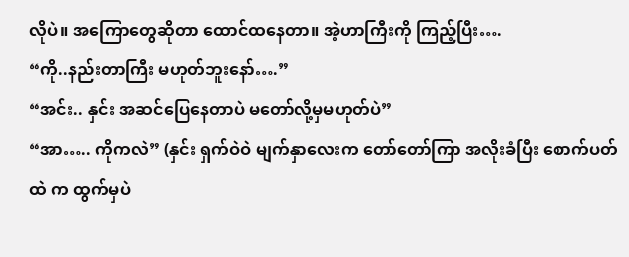လိုပဲ။ အကြောတွေဆိုတာ ထောင်ထနေတာ။ အဲ့ဟာကြီးကို ကြည့်ပြီး….
“ကို..နည်းတာကြီး မဟုတ်ဘူးနော်….”
“အင်း.. နှင်း အဆင်ပြေနေတာပဲ မတော်လို့မှမဟုတ်ပဲ”
“အာ….. ကိုကလဲ” (နှင်း ရှက်ဝဲဝဲ မျက်နှာလေးက တော်တော်ကြာ အလိုးခံပြီး စောက်ပတ်ထဲ က ထွက်မှပဲ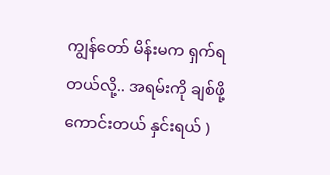ကျွန်တော် မိန်းမက ရှက်ရတယ်လို့.. အရမ်းကို ချစ်ဖို့ကောင်းတယ် နှင်းရယ် )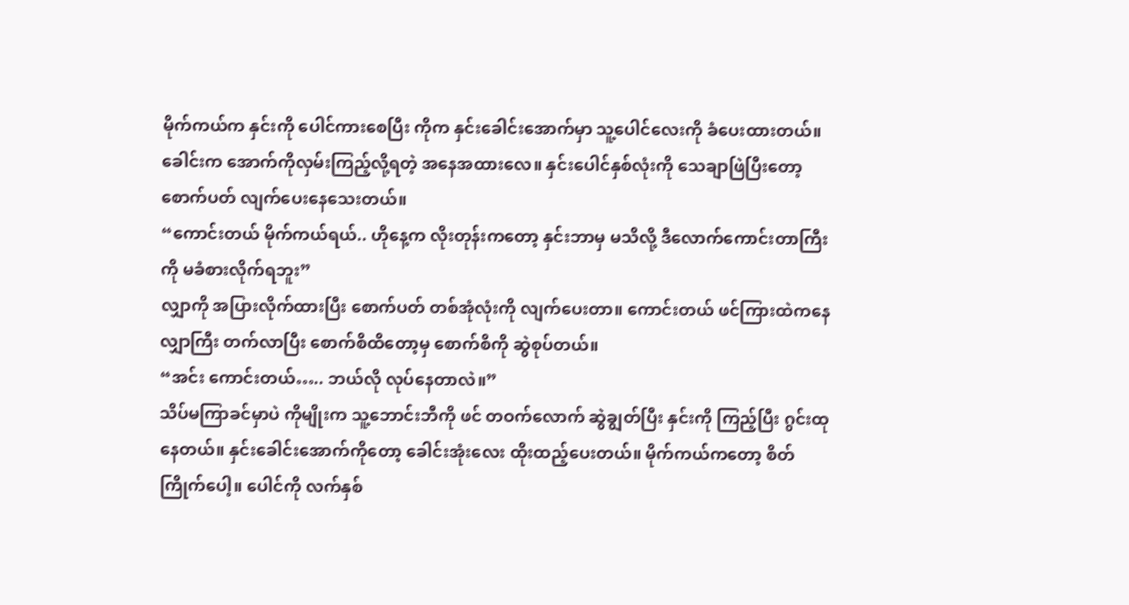မိုက်ကယ်က နှင်းကို ပေါင်ကားစေပြီး ကိုက နှင်းခေါင်းအောက်မှာ သူ့ပေါင်လေးကို ခံပေးထားတယ်။ ခေါင်းက အောက်ကိုလှမ်းကြည့်လို့ရတဲ့ အနေအထားလေ။ နှင်းပေါင်နှစ်လုံးကို သေချာဖြဲပြီးတော့ စောက်ပတ် လျက်ပေးနေသေးတယ်။
“ကောင်းတယ် မိုက်ကယ်ရယ်.. ဟိုနေ့က လိုးတုန်းကတော့ နှင်းဘာမှ မသိလို့ ဒီလောက်ကောင်းတာကြီးကို မခံစားလိုက်ရဘူး”
လျှာကို အပြားလိုက်ထားပြီး စောက်ပတ် တစ်အုံလုံးကို လျက်ပေးတာ။ ကောင်းတယ် ဖင်ကြားထဲကနေ လျှာကြီး တက်လာပြီး စောက်စိထိတော့မှ စောက်စိကို ဆွဲစုပ်တယ်။
“အင်း ကောင်းတယ်….. ဘယ်လို လုပ်နေတာလဲ။”
သိပ်မကြာခင်မှာပဲ ကိုမျိုးက သူ့ဘောင်းဘီကို ဖင် တဝက်လောက် ဆွဲချွတ်ပြီး နှင်းကို ကြည့်ပြီး ဂွင်းထုနေတယ်။ နှင်းခေါင်းအောက်ကိုတော့ ခေါင်းအုံးလေး ထိုးထည့်ပေးတယ်။ မိုက်ကယ်ကတော့ စိတ်ကြိုက်ပေါ့။ ပေါင်ကို လက်နှစ်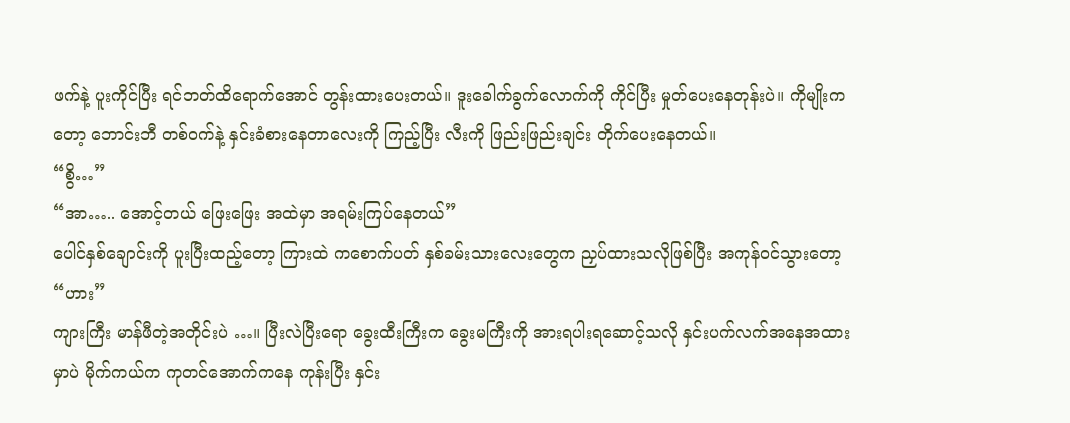ဖက်နဲ့ ပူးကိုင်ပြီး ရင်ဘတ်ထိရောက်အောင် တွန်းထားပေးတယ်။ ဒူးခေါက်ခွက်လောက်ကို ကိုင်ပြီး မှုတ်ပေးနေတုန်းပဲ။ ကိုမျိုးကတော့ ဘောင်းဘီ တစ်ဝက်နဲ့ နှင်းခံစားနေတာလေးကို ကြည့်ပြီး လီးကို ဖြည်းဖြည်းချင်း တိုက်ပေးနေတယ်။
“စွိ…”
“အာ….. အောင့်တယ် ဖြေးဖြေး အထဲမှာ အရမ်းကြပ်နေတယ်”
ပေါင်နှစ်ချောင်းကို ပူးပြီးထည့်တော့ ကြားထဲ ကစောက်ပတ် နှစ်ခမ်းသားလေးတွေက ညှပ်ထားသလိုဖြစ်ပြီး အကုန်ဝင်သွားတော့
“ဟား”
ကျားကြီး မာန်ဖီတဲ့အတိုင်းပဲ …။ ပြီးလဲပြီးရော ခွေးထီးကြီးက ခွေးမကြီးကို အားရပါးရဆောင့်သလို နှင်းပက်လက်အနေအထားမှာပဲ မိုက်ကယ်က ကုတင်အောက်ကနေ ကုန်းပြီး နှင်း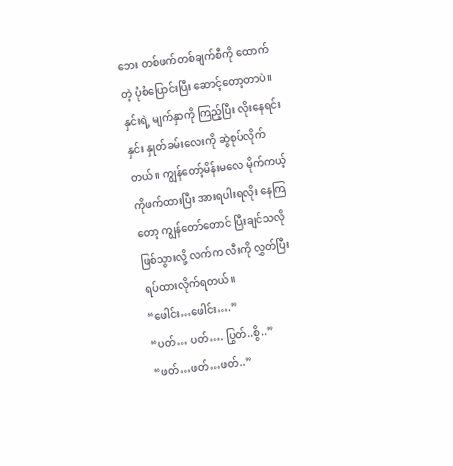ဘေး တစ်ဖက်တစ်ချက်စီကို ထောက်တဲ့ ပုံစံပြောင်းပြီး ဆောင့်တော့တာပဲ။ နှင်းရဲ့ မျက်နှာကို ကြည့်ပြီး လိုးနေရင်း နှင်း နှုတ်ခမ်းလေးကို ဆွဲစုပ်လိုက်တယ်။ ကျွန်တော့်မိန်းမလေ မိုက်ကယ့်ကိုဖက်ထားပြီး အားရပါးရလိုး နေကြတော့ ကျွန်တော်တောင် ပြီးချင်သလို ဖြစ်သွားလို့ လက်က လီးကို လွှတ်ပြီး ရပ်ထားလိုက်ရတယ်။
“ဖေါင်း…ဖေါင်း….”
“ပတ်… ပတ်…. ပြွတ်..စွိ..”
“ဖတ်…ဖတ်…ဖတ်..”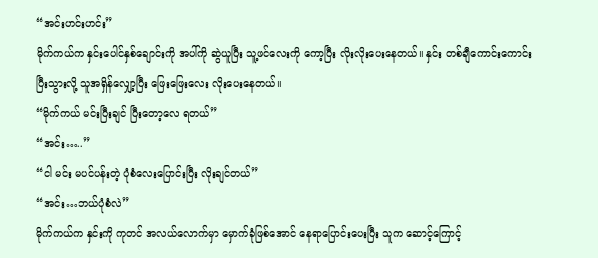“အင်းဟင်းဟင်း”
မိုက်ကယ်က နှင်းပေါင်နှစ်ချောင်းကို အပါ်ကို ဆွဲယူပြီး သူ့ဖင်လေးကို ကော့ပြီး လိုးလိုးပေးနေတယ်။ နှင်း တစ်ချီကောင်းကောင်းပြီးသွားလို့ သူအရှိန်လျှော့ပြီး ဖြေးဖြေးလေး လိုးပေးနေတယ်။
“မိုက်ကယ် မင်းပြီးချင် ပြီးတော့လေ ရတယ်”
“အင်း…..”
“ငါ မင်း မပင်ပန်းတဲ့ ပုံစံလေးပြောင်းပြီး လိုးချင်တယ်”
“အင်း…ဘယ်ပုံစံလဲ”
မိုက်ကယ်က နှင်းကို ကုတင် အလယ်လောက်မှာ မှောက်ခုံဖြစ်အောင် နေရာပြောင်းပေးပြီး သူက ဆောင့်ကြောင့်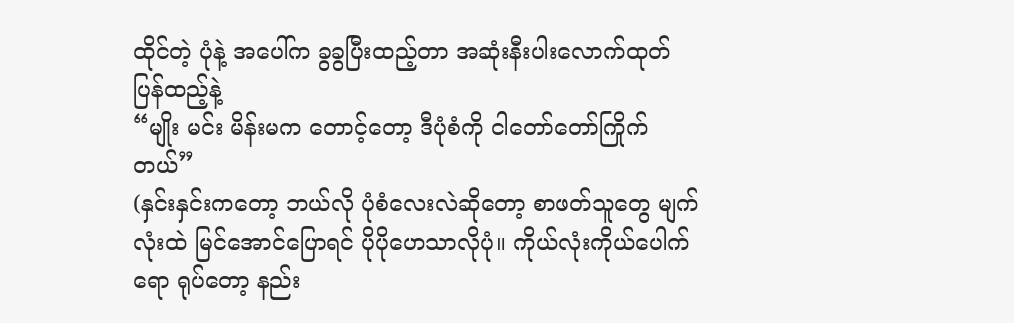ထိုင်တဲ့ ပုံနဲ့ အပေါ်က ခွခွပြီးထည့်တာ အဆုံးနီးပါးလောက်ထုတ် ပြန်ထည့်နဲ့
“မျိုး မင်း မိန်းမက တောင့်တော့ ဒီပုံစံကို ငါတော်တော်ကြိုက်တယ်”
(နှင်းနှင်းကတော့ ဘယ်လို ပုံစံလေးလဲဆိုတော့ စာဖတ်သူတွေ မျက်လုံးထဲ မြင်အောင်ပြောရင် ပိုပိုဟေသာလိုပုံ။ ကိုယ်လုံးကိုယ်ပေါက်ရော ရုပ်တော့ နည်း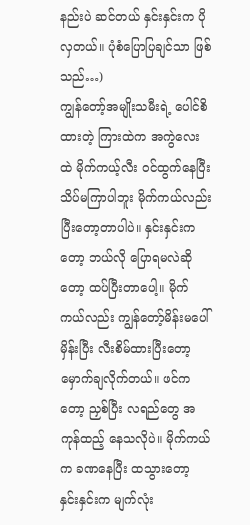နည်းပဲ ဆင်တယ် နှင်းနှင်းက ပို လှတယ်။ ပုံစံပြောပြချင်သာ ဖြစ်သည်…)
ကျွန်တော့်အမျိုးသမီးရဲ့ ပေါင်စိထားတဲ့ ကြားထဲက အကွဲလေးထဲ မိုက်ကယ့်လီး ဝင်ထွက်နေပြီး သိပ်မကြာပါဘူး မိုက်ကယ်လည်း ပြီးတော့တာပါပဲ။ နှင်းနှင်းကတော့ ဘယ်လို ပြောရမလဲဆိုတော့ ထပ်ပြီးတာပေါ့။ မိုက်ကယ်လည်း ကျွန်တော့်မိန်းမပေါ် မှိန်းပြီး လီးစိမ်ထားပြီးတော့ မှောက်ချလိုက်တယ်။ ဖင်ကတော့ ညှစ်ပြီး လရည်တွေ အကုန်ထည့် နေသလိုပဲ။ မိုက်ကယ်က ခဏနေပြီး ထသွားတော့ နှင်းနှင်းက မျက်လုံး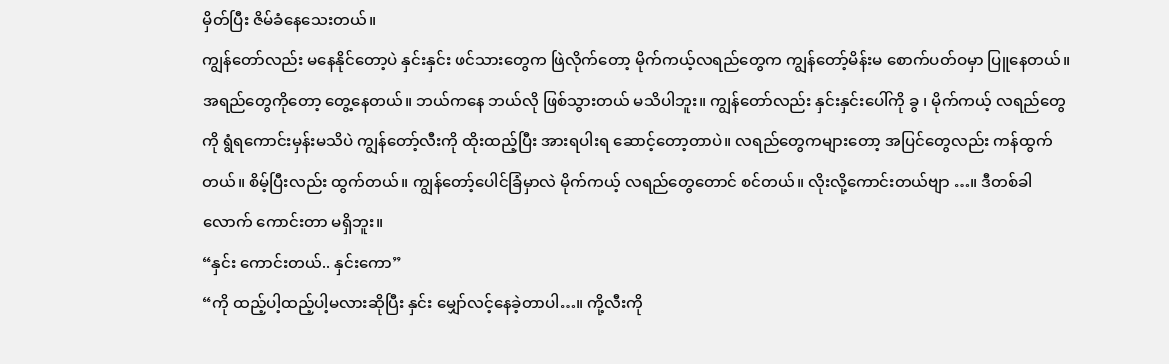မှိတ်ပြီး ဇိမ်ခံနေသေးတယ်။
ကျွန်တော်လည်း မနေနိုင်တော့ပဲ နှင်းနှင်း ဖင်သားတွေက ဖြဲလိုက်တော့ မိုက်ကယ့်လရည်တွေက ကျွန်တော့်မိန်းမ စောက်ပတ်ဝမှာ ပြူနေတယ်။ အရည်တွေကိုတော့ တွေ့နေတယ်။ ဘယ်ကနေ ဘယ်လို ဖြစ်သွားတယ် မသိပါဘူး။ ကျွန်တော်လည်း နှင်းနှင်းပေါ်ကို ခွ ၊ မိုက်ကယ့် လရည်တွေ ကို ရွံရကောင်းမှန်းမသိပဲ ကျွန်တော့်လီးကို ထိုးထည့်ပြီး အားရပါးရ ဆောင့်တော့တာပဲ။ လရည်တွေကများတော့ အပြင်တွေလည်း ကန်ထွက်တယ်။ စိမ့်ပြီးလည်း ထွက်တယ်။ ကျွန်တော့်ပေါင်ခြံမှာလဲ မိုက်ကယ့် လရည်တွေတောင် စင်တယ်။ လိုးလို့ကောင်းတယ်ဗျာ …။ ဒီတစ်ခါလောက် ကောင်းတာ မရှိဘူး။
“နှင်း ကောင်းတယ်.. နှင်းကော”
“ကို ထည့်ပါ့ထည့်ပါ့မလားဆိုပြီး နှင်း မျှော်လင့်နေခဲ့တာပါ…။ ကို့လီးကို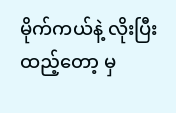မိုက်ကယ်နဲ့ လိုးပြီးထည့်တော့ မှ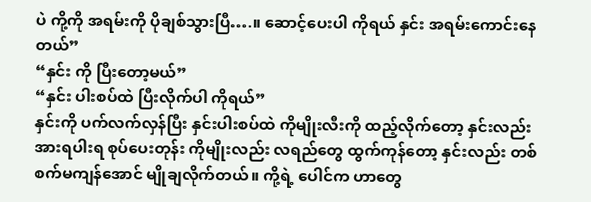ပဲ ကို့ကို အရမ်းကို ပိုချစ်သွားပြီ….။ ဆောင့်ပေးပါ ကိုရယ် နှင်း အရမ်းကောင်းနေတယ်”
“နှင်း ကို ပြီးတော့မယ်”
“နှင်း ပါးစပ်ထဲ ပြီးလိုက်ပါ ကိုရယ်”
နှင်းကို ပက်လက်လှန်ပြီး နှင်းပါးစပ်ထဲ ကိုမျိုးလီးကို ထည့်လိုက်တော့ နှင်းလည်း အားရပါးရ စုပ်ပေးတုန်း ကိုမျိုးလည်း လရည်တွေ ထွက်ကုန်တော့ နှင်းလည်း တစ်စက်မကျန်အောင် မျိုချလိုက်တယ်။ ကို့ရဲ့ ပေါင်က ဟာတွေ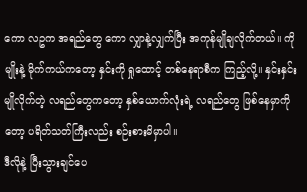ကော လဥက အရည်တွေ ကော လျှာနဲ့လျှက်ပြီး အကုန်မျိုချလိုက်တယ်။ ကိုမျိုးနဲ့ မိုက်ကယ်ကတော့ နှင်းကို ရှုထောင့် တစ်နေရာစီက ကြည့်လို့။ နှင်းနှင်း မျိုလိုက်တဲ့ လရည်တွေကတော့ နှစ်ယောက်လုံးရဲ့ လရည်တွေ ဖြစ်နေမှာကိုတော့ ပရိတ်သတ်ကြီးလည်း စဉ်းစားမိမှာပါ။
ဒီလိုနဲ့ ပြီးသွားချင်ပေ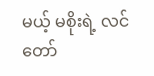မယ့် မစိုးရဲ့ လင်တော်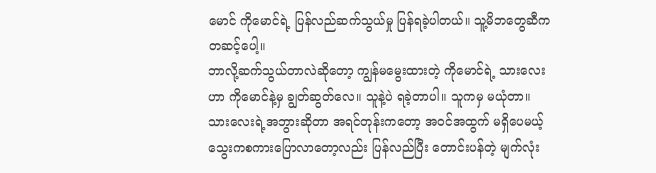မောင် ကိုမောင်ရဲ့ ပြန်လည်ဆက်သွယ်မှု ပြန်ရခဲ့ပါတယ်။ သူ့မိဘတွေဆီက တဆင့်ပေါ့။
ဘာလို့ဆက်သွယ်တာလဲဆိုတော့ ကျွန်မမွေးထားတဲ့ ကိုမောင်ရဲ့ သားလေးဟာ ကိုမောင်နဲ့မှ ချွတ်ဆွတ်လေ။ သူနဲ့ပဲ ရခဲ့တာပါ။ သူကမှ မယုံတာ။ သားလေးရဲ့အဘွားဆိုတာ အရင်တုန်းကတော့ အဝင်အထွက် မရှိပေမယ့် သွေးကစကားပြောလာတော့လည်း ပြန်လည်ပြီး တောင်းပန်တဲ့ မျက်လုံး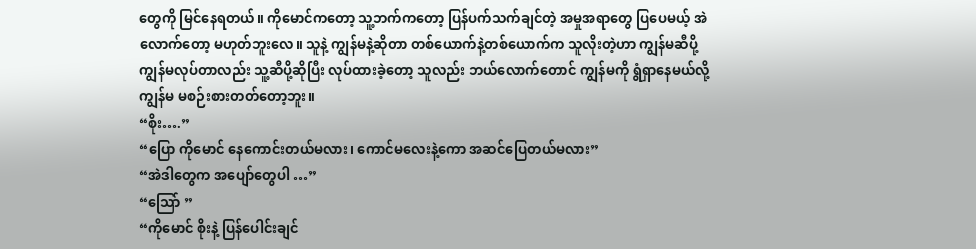တွေကို မြင်နေရတယ်။ ကိုမောင်ကတော့ သူ့ဘက်ကတော့ ပြန်ပက်သက်ချင်တဲ့ အမှုအရာတွေ ပြပေမယ့် အဲလောက်တော့ မဟုတ်ဘူးလေ။ သူနဲ့ ကျွန်မနဲ့ဆိုတာ တစ်ယောက်နဲ့တစ်ယောက်က သူလိုးတဲ့ဟာ ကျွန်မဆီပို့ ကျွန်မလုပ်တာလည်း သူ့ဆီပို့ဆိုပြီး လုပ်ထားခဲ့တော့ သူလည်း ဘယ်လောက်တောင် ကျွန်မကို ရွံရှာနေမယ်လို့ ကျွန်မ မစဉ်းစားတတ်တော့ဘူး။
“စိုး….”
“ပြော ကိုမောင် နေကောင်းတယ်မလား၊ ကောင်မလေးနဲ့ကော အဆင်ပြေတယ်မလား”
“အဲဒါတွေက အပျော်တွေပါ …”
“သြော် ”
“ကိုမောင် စိုးနဲ့ ပြန်ပေါင်းချင်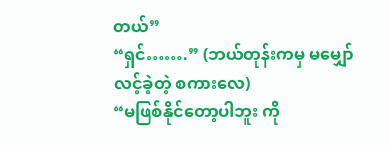တယ်”
“ရှင်…….” (ဘယ်တုန်းကမှ မမျှော်လင့်ခဲ့တဲ့ စကားလေ)
“မဖြစ်နိုင်တော့ပါဘူး ကို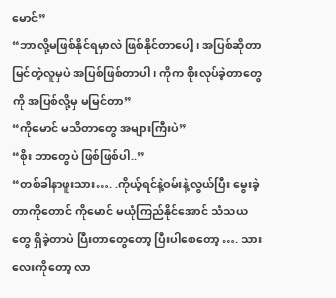မောင်”
“ဘာလို့မဖြစ်နိုင်ရမှာလဲ ဖြစ်နိုင်တာပေါ့၊ အပြစ်ဆိုတာ မြင်တဲ့လူမှပဲ အပြစ်ဖြစ်တာပါ၊ ကိုက စိုးလုပ်ခဲ့တာတွေကို အပြစ်လို့မှ မမြင်တာ”
“ကိုမောင် မသိတာတွေ အများကြီးပဲ”
“စိုး ဘာတွေပဲ ဖြစ်ဖြစ်ပါ..”
“တစ်ခါနာဖူးသား…. .ကိုယ့်ရင်နဲ့ဝမ်းနဲ့လွယ်ပြီး မွေးခဲ့တာကိုတောင် ကိုမောင် မယုံကြည်နိုင်အောင် သံသယတွေ ရှိခဲ့တာပဲ ပြီးတာတွေတော့ ပြီးပါစေတော့ …. သားလေးကိုတော့ လာ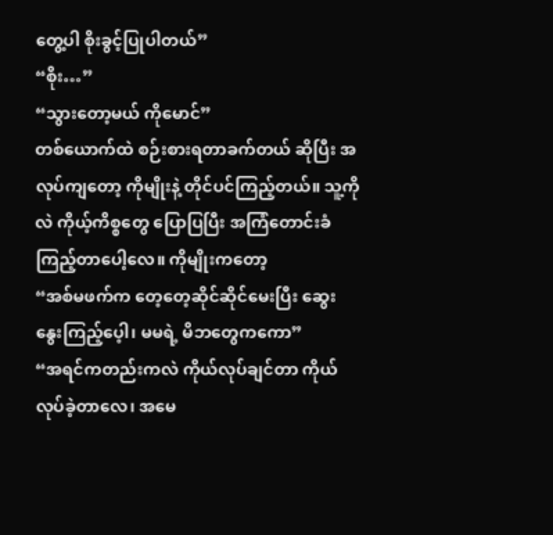တွေ့ပါ စိုးခွင့်ပြုပါတယ်”
“စိုး…”
“သွားတော့မယ် ကိုမောင်”
တစ်ယောက်ထဲ စဉ်းစားရတာခက်တယ် ဆိုပြီး အလုပ်ကျတော့ ကိုမျိုးနဲ့ တိုင်ပင်ကြည့်တယ်။ သူ့ကိုလဲ ကိုယ့်ကိစ္စတွေ ပြောပြပြီး အကြံတောင်းခံကြည့်တာပေါ့လေ။ ကိုမျိုးကတော့
“အစ်မဖက်က တေ့တေ့ဆိုင်ဆိုင်မေးပြီး ဆွေးနွေးကြည့်ပေ့ါ၊ မမရဲ့ မိဘတွေကကော”
“အရင်ကတည်းကလဲ ကိုယ်လုပ်ချင်တာ ကိုယ်လုပ်ခဲ့တာလေ၊ အမေ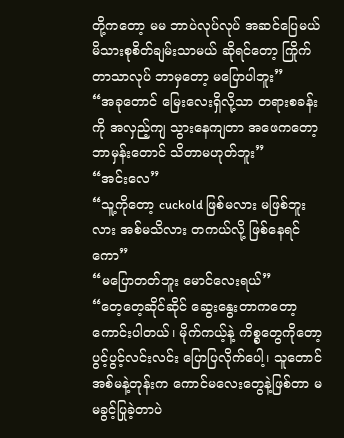တို့ကတော့ မမ ဘာပဲလုပ်လုပ် အဆင်ပြေမယ် မိသားစုစိတ်ချမ်းသာမယ် ဆိုရင်တော့ ကြိုက်တာသာလုပ် ဘာမှတော့ မပြောပါဘူး”
“အခုတောင် မြေးလေးရှိလို့သာ တရားစခန်းကို အလှည့်ကျ သွားနေကျတာ အဖေကတော့ ဘာမှန်းတောင် သိတာမဟုတ်ဘူး”
“အင်းလေ”
“သူ့ကိုတော့ cuckold ဖြစ်မလား မဖြစ်ဘူးလား အစ်မသိလား တကယ်လို့ ဖြစ်နေရင်ကော”
“မပြောတတ်ဘူး မောင်လေးရယ်”
“တေ့တေ့ဆိုင်ဆိုင် ဆွေးနွေးတာကတော့ ကောင်းပါတယ်၊ မိုက်ကယ့်နဲ့ ကိစ္စတွေကိုတော့ ပွင့်ပွင့်လင်းလင်း ပြောပြလိုက်ပေါ့၊ သူတောင် အစ်မနဲ့တုန်းက ကောင်မလေးတွေနဲ့ဖြစ်တာ မမခွင့်ပြုခဲ့တာပဲ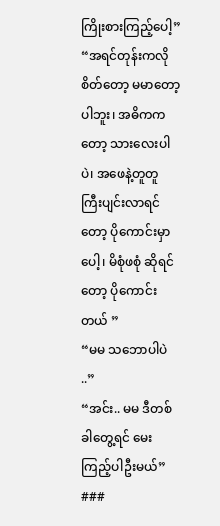ကြိုးစားကြည့်ပေါ့”
“အရင်တုန်းကလို စိတ်တော့ မမာတော့ပါဘူး၊ အဓိကကတော့ သားလေးပါပဲ၊ အဖေနဲ့တူတူ ကြီးပျင်းလာရင်တော့ ပိုကောင်းမှာပေါ့၊ မိစုံဖစုံ ဆိုရင်တော့ ပိုကောင်းတယ် ”
“မမ သဘောပါပဲ ..”
“အင်း.. မမ ဒီတစ်ခါတွေ့ရင် မေးကြည့်ပါဦးမယ်”
###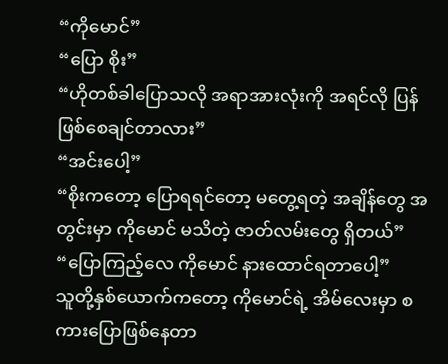“ကိုမောင်”
“ပြော စိုး”
“ဟိုတစ်ခါပြောသလို အရာအားလုံးကို အရင်လို ပြန်ဖြစ်စေချင်တာလား”
“အင်းပေါ့”
“စိုးကတော့ ပြောရရင်တော့ မတွေ့ရတဲ့ အချိန်တွေ အတွင်းမှာ ကိုမောင် မသိတဲ့ ဇာတ်လမ်းတွေ ရှိတယ်”
“ပြောကြည့်လေ ကိုမောင် နားထောင်ရတာပေါ့”
သူတို့နှစ်ယောက်ကတော့ ကိုမောင်ရဲ့ အိမ်လေးမှာ စကားပြောဖြစ်နေတာ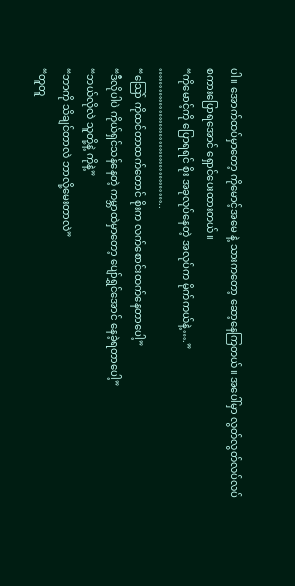ပါ။ အောက်ထပ်မှာတော့ ကိုမောင့်အမေ နဲ့ သားကတော့ ဆော့နေကြတယ်။ အပေါ်မှာ လွတ်လွတ်လပ်လပ် စကားပြောရအောင် ရှောင်ပေးထားတယ်။
“ကိုမောင့်ကို ပြောရရင် စိုး အခုလုပ်နေတဲ့ အလုပ်က မိုက်ကယ်နဲ့….”
…………………………………..
“သြော် ကိုထင်တာထက်တောင် စိုးက လက်စောင်းထက်နေတာပေါ့”
“ဒီလိုပါပဲ ကိုယ်ရှင်သန်နေတဲ့ ကမ္ဘာထဲမှာတော့ ပျော်ရွှင်အောင် နေခဲ့ရတာပေါ့”
“ဘယ်လိုလဲ သူတို့နဲ့ ကိုနဲ့”
“ဘာကို သိချင်တာလဲ ဘာလို့မေးတာလဲ”
“တူတူ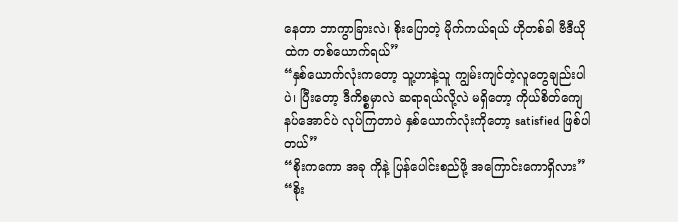နေတာ ဘာကွာခြားလဲ၊ စိုးပြောတဲ့ မိုက်ကယ်ရယ် ဟိုတစ်ခါ ဗီဒီယိုထဲက တစ်ယောက်ရယ်”
“နှစ်ယောက်လုံးကတော့ သူ့ဟာနဲ့သူ ကျွမ်းကျင်တဲ့လူတွေချည်းပါပဲ၊ ပြီးတော့ ဒီကိစ္စမှာလဲ ဆရာရယ်လို့လဲ မရှိတော့ ကိုယ်စိတ်ကျေနပ်အောင်ပဲ လုပ်ကြတာပဲ နှစ်ယောက်လုံးကိုတော့ satisfied ဖြစ်ပါတယ်”
“စိုးကကော အခု ကိုနဲ့ ပြန်ပေါင်းစည်ဖို့ အကြောင်းကောရှိလား”
“စိုး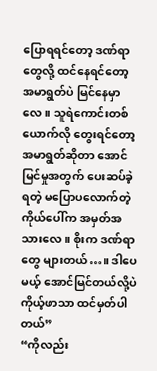ပြောရရင်တော့ ဒဏ်ရာတွေလို့ ထင်နေရင်တော့ အမာရွတ်ပဲ မြင်နေမှာလေ။ သူရဲကောင်းတစ်ယောက်လို တွေးရင်တော့ အမာရွတ်ဆိုတာ အောင်မြင်မှုအတွက် ပေးဆပ်ခဲ့ရတဲ့ မပြောပလောက်တဲ့ ကိုယ်ပေါ်က အမှတ်အသားလေ။ စိုးက ဒဏ်ရာတွေ များတယ်…။ ဒါပေမယ့် အောင်မြင်တယ်လို့ပဲ ကိုယ့်ဖာသာ ထင်မှတ်ပါတယ်”
“ကိုလည်း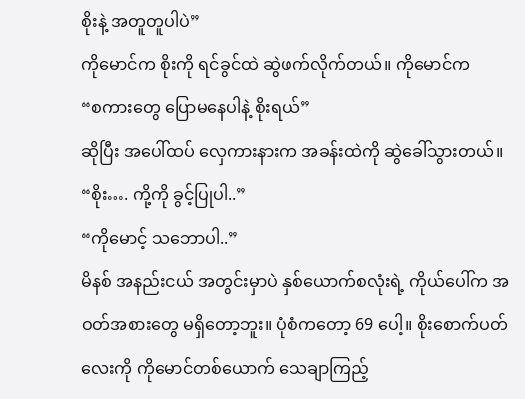စိုးနဲ့ အတူတူပါပဲ”
ကိုမောင်က စိုးကို ရင်ခွင်ထဲ ဆွဲဖက်လိုက်တယ်။ ကိုမောင်က
“စကားတွေ ပြောမနေပါနဲ့ စိုးရယ်”
ဆိုပြီး အပေါ်ထပ် လှေကားနားက အခန်းထဲကို ဆွဲခေါ်သွားတယ်။
“စိုး…. ကို့ကို ခွင့်ပြုပါ..”
“ကိုမောင့် သဘောပါ..”
မိနစ် အနည်းငယ် အတွင်းမှာပဲ နှစ်ယောက်စလုံးရဲ့ ကိုယ်ပေါ်က အဝတ်အစားတွေ မရှိတော့ဘူး။ ပုံစံကတော့ 69 ပေါ့။ စိုးစောက်ပတ်လေးကို ကိုမောင်တစ်ယောက် သေချာကြည့်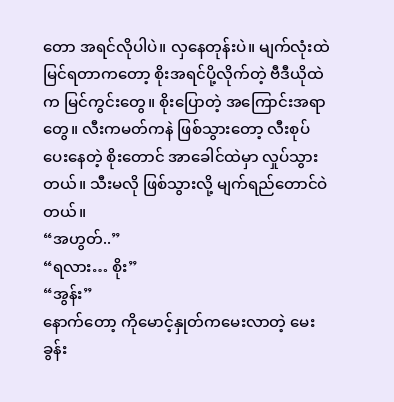တော အရင်လိုပါပဲ။ လှနေတုန်းပဲ။ မျက်လုံးထဲ မြင်ရတာကတော့ စိုးအရင်ပို့လိုက်တဲ့ ဗီဒီယိုထဲက မြင်ကွင်းတွေ။ စိုးပြောတဲ့ အကြောင်းအရာတွေ။ လီးကမတ်ကနဲ ဖြစ်သွားတော့ လီးစုပ်ပေးနေတဲ့ စိုးတောင် အာခေါင်ထဲမှာ လှုပ်သွားတယ်။ သီးမလို ဖြစ်သွားလို့ မျက်ရည်တောင်ဝဲတယ်။
“အဟွတ်..”
“ရလား… စိုး”
“အွန်း”
နောက်တော့ ကိုမောင့်နှုတ်ကမေးလာတဲ့ မေးခွန်း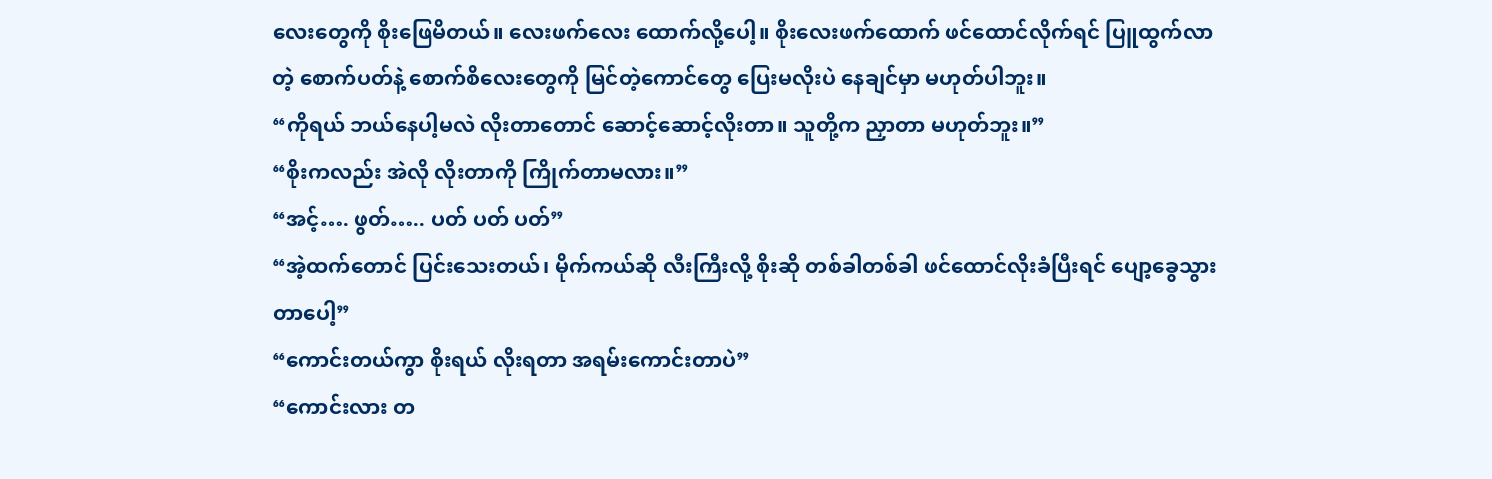လေးတွေကို စိုးဖြေမိတယ်။ လေးဖက်လေး ထောက်လို့ပေါ့။ စိုးလေးဖက်ထောက် ဖင်ထောင်လိုက်ရင် ပြူထွက်လာတဲ့ စောက်ပတ်နဲ့ စောက်စိလေးတွေကို မြင်တဲ့ကောင်တွေ ပြေးမလိုးပဲ နေချင်မှာ မဟုတ်ပါဘူး။
“ကိုရယ် ဘယ်နေပါ့မလဲ လိုးတာတောင် ဆောင့်ဆောင့်လိုးတာ။ သူတို့က ညှာတာ မဟုတ်ဘူး။”
“စိုးကလည်း အဲလို လိုးတာကို ကြိုက်တာမလား။”
“အင့်…. ဖွတ်….. ပတ် ပတ် ပတ်”
“အဲ့ထက်တောင် ပြင်းသေးတယ်၊ မိုက်ကယ်ဆို လီးကြီးလို့ စိုးဆို တစ်ခါတစ်ခါ ဖင်ထောင်လိုးခံပြီးရင် ပျော့ခွေသွားတာပေါ့”
“ကောင်းတယ်ကွာ စိုးရယ် လိုးရတာ အရမ်းကောင်းတာပဲ”
“ကောင်းလား တ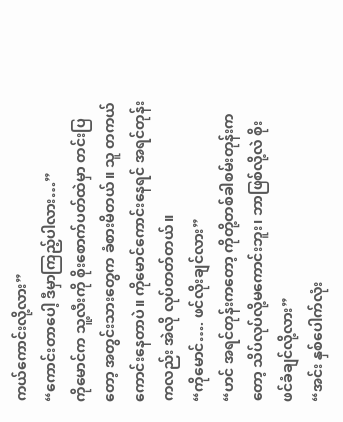ကယ်ကောင်းလို့လား”
“ကောင်းတာပေါ့ ဒီမှာကြည့်ပါလား…”
ကိုမောင်က သူ့လီးကို စိုးစောက်ပတ်ထဲမှာ တင်းပြတော့ အတွင်းသားတွေက ခံစားမိတယ်။ သူ တကယ် ကောင်းနေတာပဲ။ ကိုမောင်ကောင်းနေရင် အရင်တုန်းကလည်း အဲလို လုပ်တတ်တယ်။
“ကိုမောင်…. ဖင်လိုးချင်လား”
“ဟင် အရင်တုန်းကတော့ ကိုတို့တစ်ခါစမ်းတုန်းကတော့ သိပ်လုပ်လို့မကောင်းဘူး၊ ဘာဖြစ်လို့လဲ စိုး ဖင်ခံချင်လို့လား”
“အင်း နှစ်ပေါက်လုံး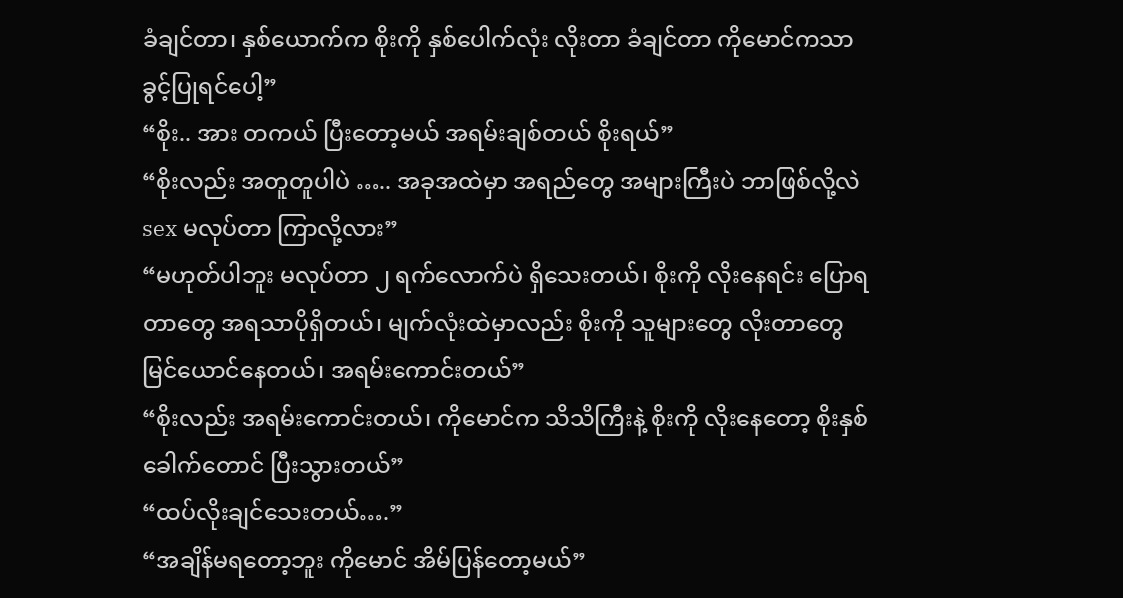ခံချင်တာ၊ နှစ်ယောက်က စိုးကို နှစ်ပေါက်လုံး လိုးတာ ခံချင်တာ ကိုမောင်ကသာ ခွင့်ပြုရင်ပေါ့”
“စိုး.. အား တကယ် ပြီးတော့မယ် အရမ်းချစ်တယ် စိုးရယ်”
“စိုးလည်း အတူတူပါပဲ ….. အခုအထဲမှာ အရည်တွေ အများကြီးပဲ ဘာဖြစ်လို့လဲ sex မလုပ်တာ ကြာလို့လား”
“မဟုတ်ပါဘူး မလုပ်တာ ၂ ရက်လောက်ပဲ ရှိသေးတယ်၊ စိုးကို လိုးနေရင်း ပြောရတာတွေ အရသာပိုရှိတယ်၊ မျက်လုံးထဲမှာလည်း စိုးကို သူများတွေ လိုးတာတွေ မြင်ယောင်နေတယ်၊ အရမ်းကောင်းတယ်”
“စိုးလည်း အရမ်းကောင်းတယ်၊ ကိုမောင်က သိသိကြီးနဲ့ စိုးကို လိုးနေတော့ စိုးနှစ်ခေါက်တောင် ပြီးသွားတယ်”
“ထပ်လိုးချင်သေးတယ်….”
“အချိန်မရတော့ဘူး ကိုမောင် အိမ်ပြန်တော့မယ်”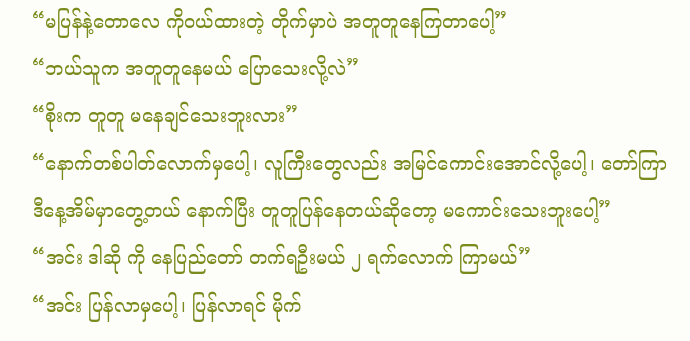“မပြန်နဲ့တောလေ ကိုဝယ်ထားတဲ့ တိုက်မှာပဲ အတူတူနေကြတာပေါ့”
“ဘယ်သူက အတူတူနေမယ် ပြောသေးလို့လဲ”
“စိုးက တူတူ မနေချင်သေးဘူးလား”
“နောက်တစ်ပါတ်လောက်မှပေါ့၊ လူကြီးတွေလည်း အမြင်ကောင်းအောင်လို့ပေါ့၊ တော်ကြာ ဒီနေ့အိမ်မှာတွေ့တယ် နောက်ပြီး တူတူပြန်နေတယ်ဆိုတော့ မကောင်းသေးဘူးပေါ့”
“အင်း ဒါဆို ကို နေပြည်တော် တက်ရဦးမယ် ၂ ရက်လောက် ကြာမယ်”
“အင်း ပြန်လာမှပေါ့၊ ပြန်လာရင် မိုက်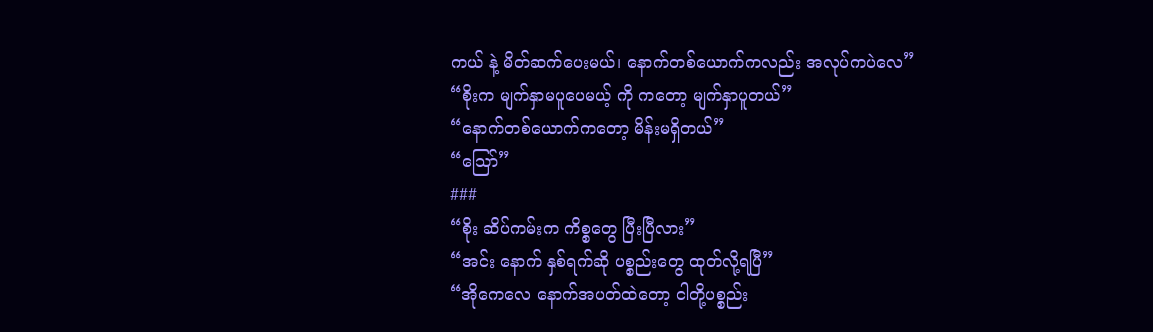ကယ် နဲ့ မိတ်ဆက်ပေးမယ်၊ နောက်တစ်ယောက်ကလည်း အလုပ်ကပဲလေ”
“စိုးက မျက်နှာမပူပေမယ့် ကို ကတော့ မျက်နှာပူတယ်”
“နောက်တစ်ယောက်ကတော့ မိန်းမရှိတယ်”
“သြော်”
###
“စိုး ဆိပ်ကမ်းက ကိစ္စတွေ ပြီးပြီလား”
“အင်း နောက် နှစ်ရက်ဆို ပစ္စည်းတွေ ထုတ်လို့ရပြီ”
“အိုကေလေ နောက်အပတ်ထဲတော့ ငါတို့ပစ္စည်း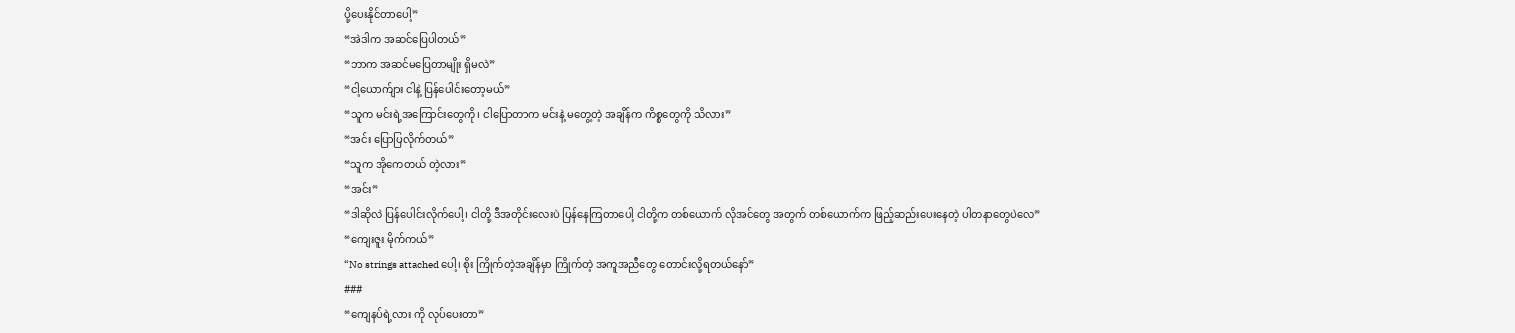ပို့ပေးနိုင်တာပေါ့”
“အဲဒါက အဆင်ပြေပါတယ်”
“ဘာက အဆင်မပြေတာမျိုး ရှိမလဲ”
“ငါ့ယောက်ျား ငါနဲ့ ပြန်ပေါင်းတော့မယ်”
“သူက မင်းရဲ့အကြောင်းတွေကို၊ ငါပြောတာက မင်းနဲ့ မတွေ့တဲ့ အချိန်က ကိစ္စတွေကို သိလား”
“အင်း ပြောပြလိုက်တယ်”
“သူက အိုကေတယ် တဲ့လား”
“အင်း”
“ဒါဆိုလဲ ပြန်ပေါင်းလိုက်ပေါ့၊ ငါတို့ ဒီအတိုင်းလေးပဲ ပြန်နေကြတာပေါ့ ငါတို့က တစ်ယောက် လိုအင်တွေ အတွက် တစ်ယောက်က ဖြည့်ဆည်းပေးနေတဲ့ ပါတနာတွေပဲလေ”
“ကျေးဇူး မိုက်ကယ်”
“No strings attached ပေါ့၊ စိုး ကြိုက်တဲ့အချိန်မှာ ကြိုက်တဲ့ အကူအညီတွေ တောင်းလို့ရတယ်နော်”
###
“ကျေနပ်ရဲ့လား ကို လုပ်ပေးတာ”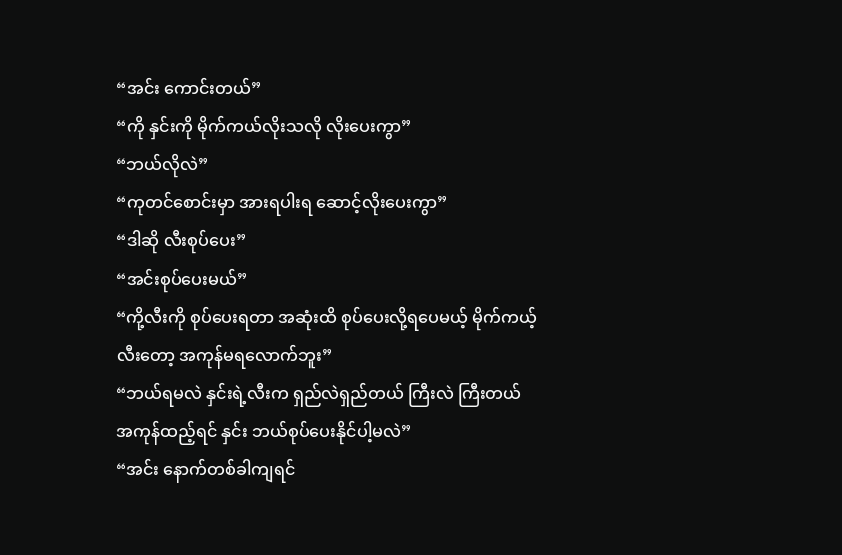“အင်း ကောင်းတယ်”
“ကို နှင်းကို မိုက်ကယ်လိုးသလို လိုးပေးကွာ”
“ဘယ်လိုလဲ”
“ကုတင်စောင်းမှာ အားရပါးရ ဆောင့်လိုးပေးကွာ”
“ဒါဆို လီးစုပ်ပေး”
“အင်းစုပ်ပေးမယ်”
“ကို့လီးကို စုပ်ပေးရတာ အဆုံးထိ စုပ်ပေးလို့ရပေမယ့် မိုက်ကယ့်လီးတော့ အကုန်မရလောက်ဘူး”
“ဘယ်ရမလဲ နှင်းရဲ့လီးက ရှည်လဲရှည်တယ် ကြီးလဲ ကြီးတယ် အကုန်ထည့်ရင် နှင်း ဘယ်စုပ်ပေးနိုင်ပါ့မလဲ”
“အင်း နောက်တစ်ခါကျရင်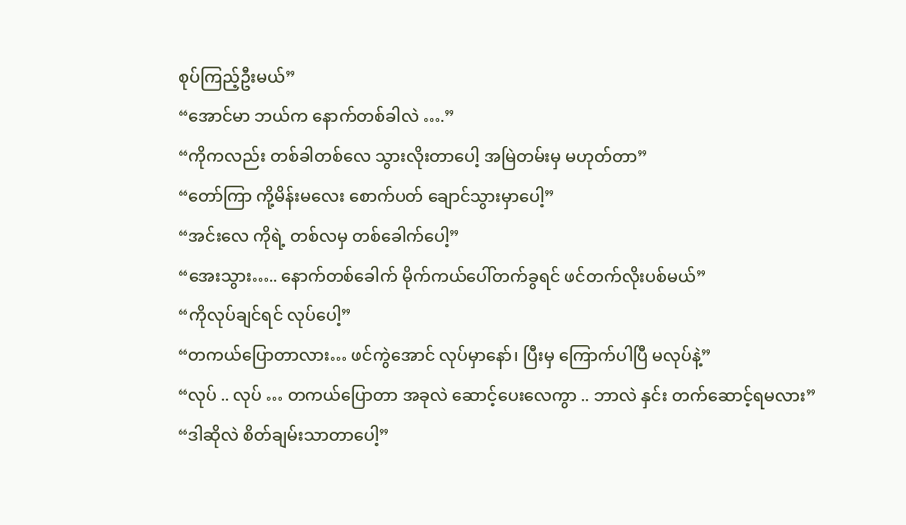စုပ်ကြည့်ဦးမယ်”
“အောင်မာ ဘယ်က နောက်တစ်ခါလဲ ….”
“ကိုကလည်း တစ်ခါတစ်လေ သွားလိုးတာပေါ့ အမြဲတမ်းမှ မဟုတ်တာ”
“တော်ကြာ ကို့မိန်းမလေး စောက်ပတ် ချောင်သွားမှာပေါ့”
“အင်းလေ ကိုရဲ့ တစ်လမှ တစ်ခေါက်ပေါ့”
“အေးသွား….. နောက်တစ်ခေါက် မိုက်ကယ်ပေါ်တက်ခွရင် ဖင်တက်လိုးပစ်မယ်”
“ကိုလုပ်ချင်ရင် လုပ်ပေါ့”
“တကယ်ပြောတာလား… ဖင်ကွဲအောင် လုပ်မှာနော်၊ ပြီးမှ ကြောက်ပါပြီ မလုပ်နဲ့”
“လုပ် .. လုပ် … တကယ်ပြောတာ အခုလဲ ဆောင့်ပေးလေကွာ .. ဘာလဲ နှင်း တက်ဆောင့်ရမလား”
“ဒါဆိုလဲ စိတ်ချမ်းသာတာပေါ့”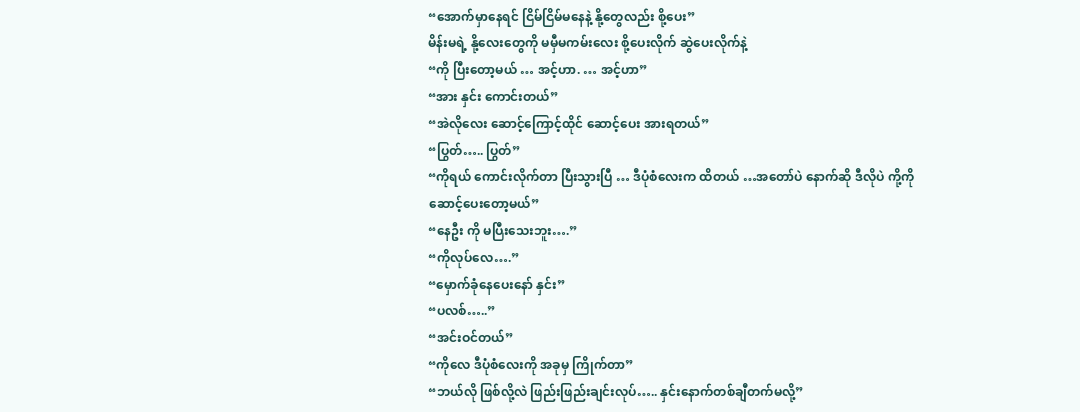“အောက်မှာနေရင် ငြိမ်ငြိမ်မနေနဲ့ နို့တွေလည်း စို့ပေး”
မိန်းမရဲ့ နို့လေးတွေကို မမှီမကမ်းလေး စို့ပေးလိုက် ဆွဲပေးလိုက်နဲ့
“ကို ပြီးတော့မယ် … အင့်ဟာ. … အင့်ဟာ”
“အား နှင်း ကောင်းတယ်”
“အဲလိုလေး ဆောင့်ကြောင့်ထိုင် ဆောင့်ပေး အားရတယ်”
“ပြွတ်….. ပြွတ်”
“ကိုရယ် ကောင်းလိုက်တာ ပြီးသွားပြီ … ဒီပုံစံလေးက ထိတယ် …အတော်ပဲ နောက်ဆို ဒီလိုပဲ ကို့ကို ဆောင့်ပေးတော့မယ်”
“နေဦး ကို မပြီးသေးဘူး….”
“ကိုလုပ်လေ….”
“မှောက်ခုံနေပေးနော် နှင်း”
“ပလစ်…..”
“အင်းဝင်တယ်”
“ကိုလေ ဒီပုံစံလေးကို အခုမှ ကြိုက်တာ”
“ဘယ်လို ဖြစ်လို့လဲ ဖြည်းဖြည်းချင်းလုပ်….. နှင်းနောက်တစ်ချီတက်မလို့”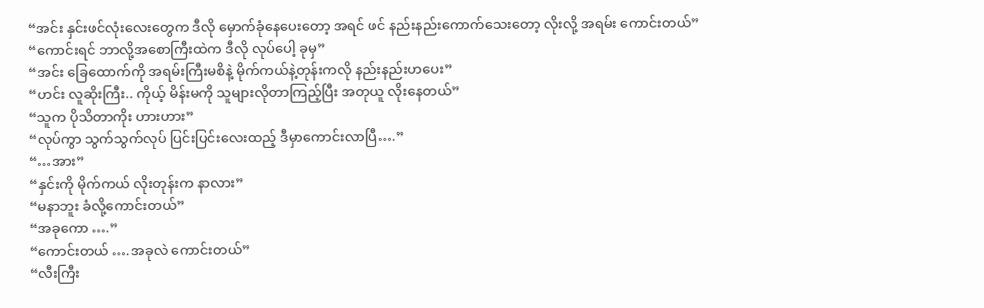“အင်း နှင်းဖင်လုံးလေးတွေက ဒီလို မှောက်ခုံနေပေးတော့ အရင် ဖင် နည်းနည်းကောက်သေးတော့ လိုးလို့ အရမ်း ကောင်းတယ်”
“ကောင်းရင် ဘာလို့အစောကြီးထဲက ဒီလို လုပ်ပေါ့ ခုမှ”
“အင်း ခြေထောက်ကို အရမ်းကြီးမစိနဲ့ မိုက်ကယ်နဲ့တုန်းကလို နည်းနည်းဟပေး”
“ဟင်း လူဆိုးကြီး.. ကိုယ့် မိန်းမကို သူများလိုတာကြည့်ပြီး အတုယူ လိုးနေတယ်”
“သူက ပိုသိတာကိုး ဟားဟား”
“လုပ်ကွာ သွက်သွက်လုပ် ပြင်းပြင်းလေးထည့် ဒီမှာကောင်းလာပြီ….”
“…အား”
“နှင်းကို မိုက်ကယ် လိုးတုန်းက နာလား”
“မနာဘူး ခံလို့ကောင်းတယ်”
“အခုကော ….”
“ကောင်းတယ် ….အခုလဲ ကောင်းတယ်”
“လီးကြီး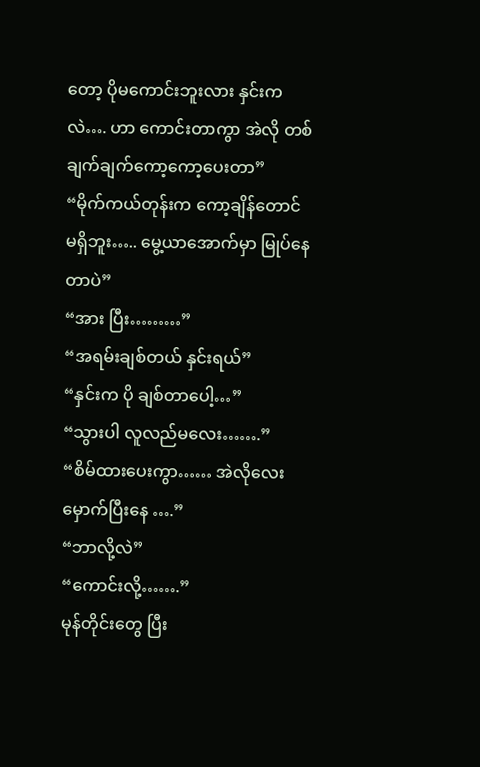တော့ ပိုမကောင်းဘူးလား နှင်းကလဲ…. ဟာ ကောင်းတာကွာ အဲလို တစ်ချက်ချက်ကော့ကော့ပေးတာ”
“မိုက်ကယ်တုန်းက ကော့ချိန်တောင် မရှိဘူး….. မွေ့ယာအောက်မှာ မြုပ်နေတာပဲ”
“အား ပြီး………”
“အရမ်းချစ်တယ် နှင်းရယ်”
“နှင်းက ပို ချစ်တာပေါ့…”
“သွားပါ လူလည်မလေး…….”
“စိမ်ထားပေးကွာ…… အဲလိုလေး မှောက်ပြီးနေ ….”
“ဘာလို့လဲ”
“ကောင်းလို့…….”
မုန်တိုင်းတွေ ပြီး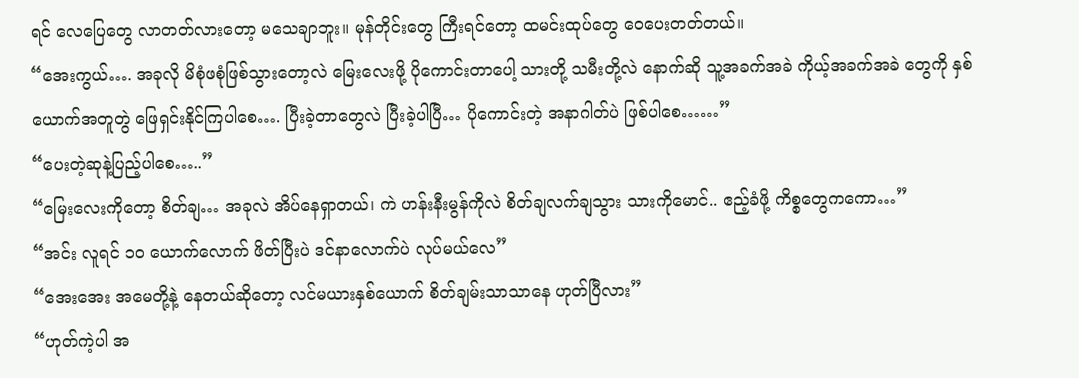ရင် လေပြေတွေ လာတတ်လားတော့ မသေချာဘူး။ မုန်တိုင်းတွေ ကြီးရင်တော့ ထမင်းထုပ်တွေ ဝေပေးတတ်တယ်။
“အေးကွယ်…. အခုလို မိစုံဖစုံဖြစ်သွားတော့လဲ မြေးလေးဖို့ ပိုကောင်းတာပေါ့ သားတို့ သမီးတို့လဲ နောက်ဆို သူ့အခက်အခဲ ကိုယ့်အခက်အခဲ တွေကို နှစ်ယောက်အတူတွဲ ဖြေရှင်းနိုင်ကြပါစေ…. ပြီးခဲ့တာတွေလဲ ပြီးခဲ့ပါပြီ… ပိုကောင်းတဲ့ အနာဂါတ်ပဲ ဖြစ်ပါစေ……”
“ပေးတဲ့ဆုနဲ့ပြည့်ပါစေ…..”
“မြေးလေးကိုတော့ စိတ်ချ… အခုလဲ အိပ်နေရှာတယ်၊ ကဲ ဟန်းနီးမွန်ကိုလဲ စိတ်ချလက်ချသွား သားကိုမောင်.. ဧည့်ခံဖို့ ကိစ္စတွေကကော…”
“အင်း လူရင် ၁၀ ယောက်လောက် ဖိတ်ပြီးပဲ ဒင်နာလောက်ပဲ လုပ်မယ်လေ”
“အေးအေး အမေတို့နဲ့ နေတယ်ဆိုတော့ လင်မယားနှစ်ယောက် စိတ်ချမ်းသာသာနေ ဟုတ်ပြီလား”
“ဟုတ်ကဲ့ပါ အ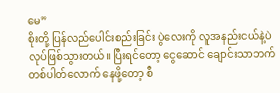မေ”
စိုးတို့ ပြန်လည်ပေါင်းစည်းခြင်း ပွဲလေးကို လူအနည်းငယ်နဲ့ပဲ လုပ်ဖြစ်သွားတယ်။ ပြီးရင်တော့ ငွေဆောင် ချောင်းသာဘက် တစ်ပါတ်လောက် နေဖို့တော့ စီ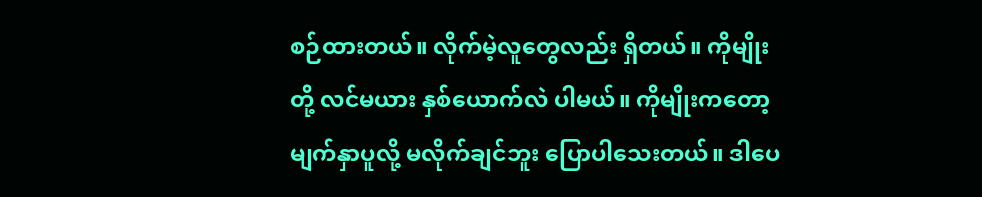စဉ်ထားတယ်။ လိုက်မဲ့လူတွေလည်း ရှိတယ်။ ကိုမျိုးတို့ လင်မယား နှစ်ယောက်လဲ ပါမယ်။ ကိုမျိုးကတော့ မျက်နှာပူလို့ မလိုက်ချင်ဘူး ပြောပါသေးတယ်။ ဒါပေ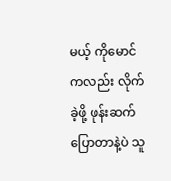မယ့် ကိုမောင်ကလည်း လိုက်ခဲ့ဖို့ ဖုန်းဆက်ပြောတာနဲ့ပဲ သူ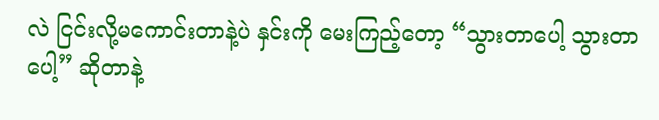လဲ ငြင်းလို့မကောင်းတာနဲ့ပဲ နှင်းကို မေးကြည့်တော့ “သွားတာပေါ့ သွားတာပေါ့” ဆိုတာနဲ့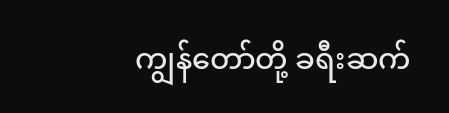ကျွန်တော်တို့ ခရီးဆက်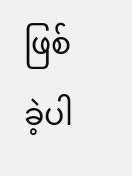ဖြစ်ခဲ့ပါ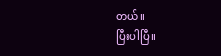တယ်။
ပြီးပါပြီ။